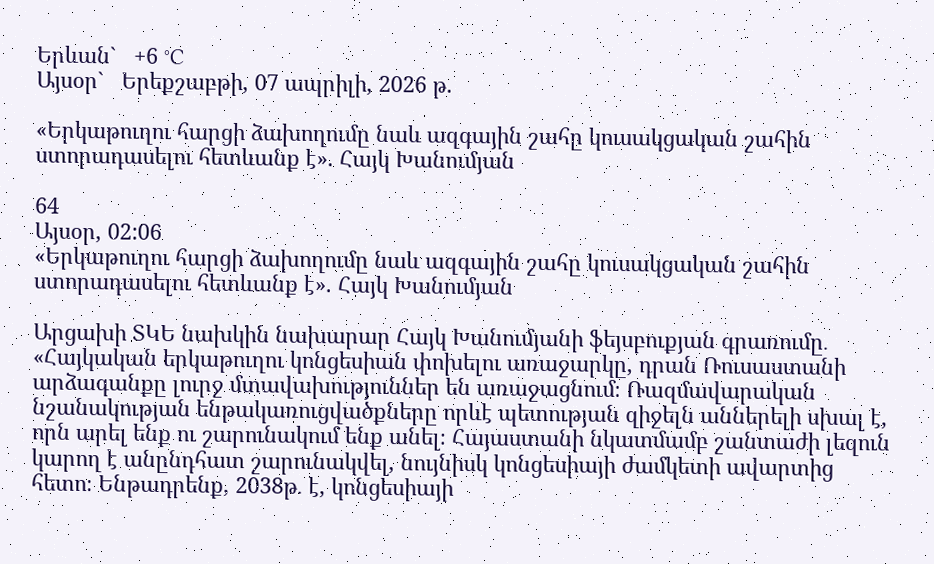Երևան`   +6 °C
Այսօր`   Երեքշաբթի, 07 ապրիլի, 2026 թ.

«Երկաթուղու հարցի ձախողումը նաև ազգային շահը կուսակցական շահին ստորադասելու հետևանք է». Հայկ Խանումյան

64
Այսօր, 02:06
«Երկաթուղու հարցի ձախողումը նաև ազգային շահը կուսակցական շահին ստորադասելու հետևանք է». Հայկ Խանումյան

Արցախի ՏԿԵ նախկին նախարար Հայկ Խանումյանի ֆեյսբուքյան գրառումը․ «Հայկական երկաթուղու կոնցեսիան փոխելու առաջարկը, դրան Ռուսաստանի արձագանքը լուրջ մտավախություններ են առաջացնում։ Ռազմավարական նշանակության ենթակառուցվածքները որևէ պետության զիջելն աններելի սխալ է, որն արել ենք ու շարունակում ենք անել։ Հայաստանի նկատմամբ շանտաժի լեզուն կարող է անընդհատ շարունակվել, նույնիսկ կոնցեսիայի ժամկետի ավարտից հետո։ Ենթադրենք, 2038թ․ է, կոնցեսիայի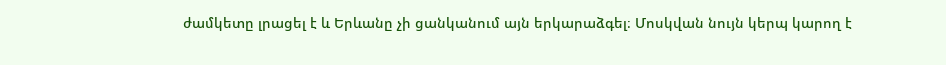ժամկետը լրացել է և Երևանը չի ցանկանում այն երկարաձգել։ Մոսկվան նույն կերպ կարող է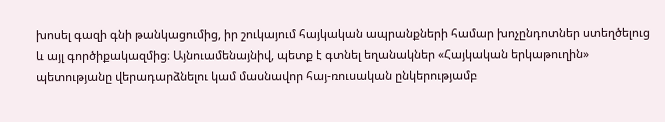խոսել գազի գնի թանկացումից, իր շուկայում հայկական ապրանքների համար խոչընդոտներ ստեղծելուց և այլ գործիքակազմից։ Այնուամենայնիվ, պետք է գտնել եղանակներ «Հայկական երկաթուղին» պետությանը վերադարձնելու կամ մասնավոր հայ-ռուսական ընկերությամբ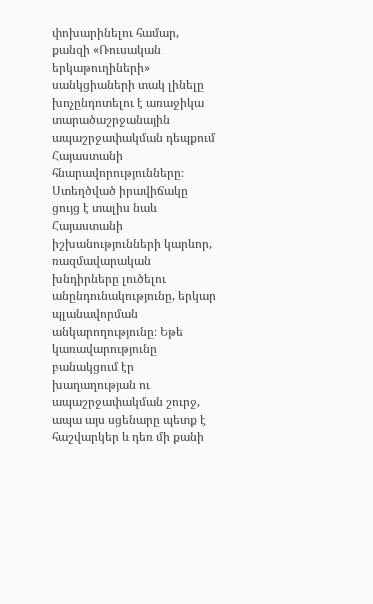փոխարինելու համար, քանզի «Ռուսական երկաթուղիների» սանկցիաների տակ լինելը խոչընդոտելու է առաջիկա տարածաշրջանային ապաշրջափակման դեպքում Հայաստանի հնարավորությունները։
Ստեղծված իրավիճակը ցույց է տալիս նաև Հայաստանի իշխանությունների կարևոր, ռազմավարական խնդիրները լուծելու անընդունակությունը, երկար պլանավորման անկարողությունը։ Եթե կառավարությունը բանակցում էր խաղաղության ու ապաշրջափակման շուրջ, ապա այս սցենարը պետք է հաշվարկեր և դեռ մի քանի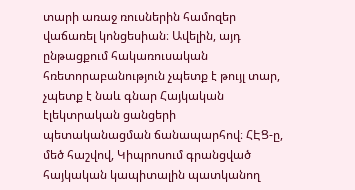տարի առաջ ռուսներին համոզեր վաճառել կոնցեսիան։ Ավելին, այդ ընթացքում հակառուսական հռետորաբանություն չպետք է թույլ տար, չպետք է նաև գնար Հայկական էլեկտրական ցանցերի պետականացման ճանապարհով։ ՀԷՑ-ը, մեծ հաշվով, Կիպրոսում գրանցված հայկական կապիտալին պատկանող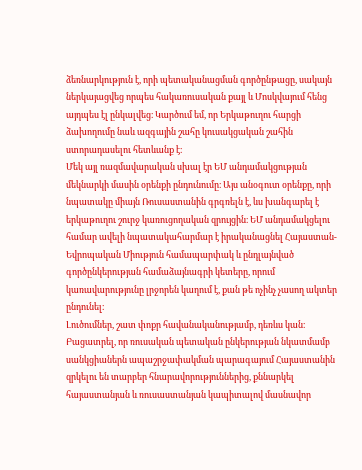ձեռնարկություն է, որի պետականացման գործընթացը, սակայն ներկայացվեց որպես հակառուսական քայլ և Մոսկվայում հենց այդպես էլ ընկալվեց։ Կարծում եմ, որ Երկաթուղու հարցի ձախողումը նաև ազգային շահը կուսակցական շահին ստորադասելու հետևանք է։
Մեկ այլ ռազմավարական սխալ էր ԵՄ անդամակցության մեկնարկի մասին օրենքի ընդունումը։ Այս անօգուտ օրենքը, որի նպատակը միայն Ռուսաստանին գրգռելն է, ևս խանգարել է երկաթուղու շուրջ կառուցողական զրույցին։ ԵՄ անդամակցելու համար ավելի նպատակահարմար է իրականացնել Հայաստան-Եվրոպական Միություն համապարփակ և ընդլայնված գործընկերության համաձայնագրի կետերը, որում կառավարությունը լրջորեն կաղում է, քան թե ոչինչ չասող ակտեր ընդունել։
Լուծումներ, շատ փոքր հավանականությամբ, դեռևս կան։ Բացատրել, որ ռուսական պետական ընկերության նկատմամբ սանկցիաներն ապաշրջափակման պարագայում Հայաստանին զրկելու են տարբեր հնարավորություններից, քննարկել հայաստանյան և ռուսաստանյան կապիտալով մասնավոր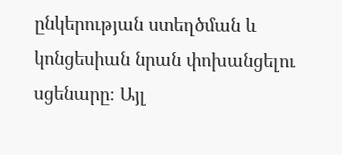ընկերության ստեղծման և կոնցեսիան նրան փոխանցելու սցենարը։ Այլ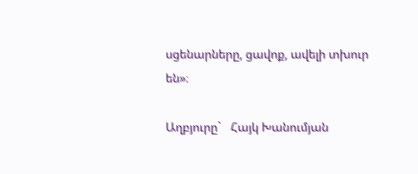սցենարները, ցավոք, ավելի տխուր են»։

Աղբյուրը`   Հայկ Խանումյան